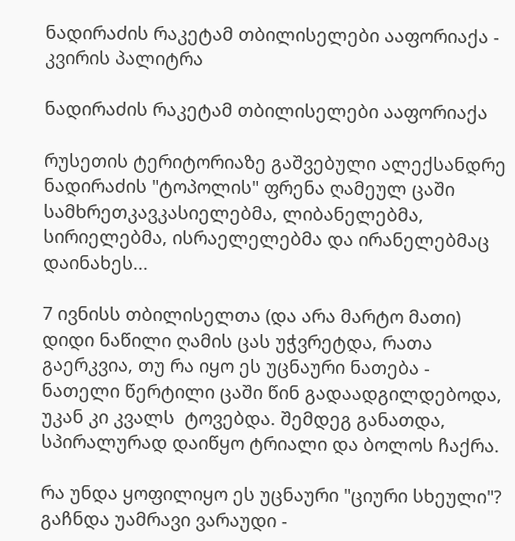ნადირაძის რაკეტამ თბილისელები ააფორიაქა - კვირის პალიტრა

ნადირაძის რაკეტამ თბილისელები ააფორიაქა

რუსეთის ტერიტორიაზე გაშვებული ალექსანდრე ნადირაძის "ტოპოლის" ფრენა ღამეულ ცაში სამხრეთკავკასიელებმა, ლიბანელებმა, სირიელებმა, ისრაელელებმა და ირანელებმაც დაინახეს...

7 ივნისს თბილისელთა (და არა მარტო მათი) დიდი ნაწილი ღამის ცას უჭვრეტდა, რათა გაერკვია, თუ რა იყო ეს უცნაური ნათება - ნათელი წერტილი ცაში წინ გადაადგილდებოდა, უკან კი კვალს  ტოვებდა. შემდეგ განათდა, სპირალურად დაიწყო ტრიალი და ბოლოს ჩაქრა.

რა უნდა ყოფილიყო ეს უცნაური "ციური სხეული"? გაჩნდა უამრავი ვარაუდი -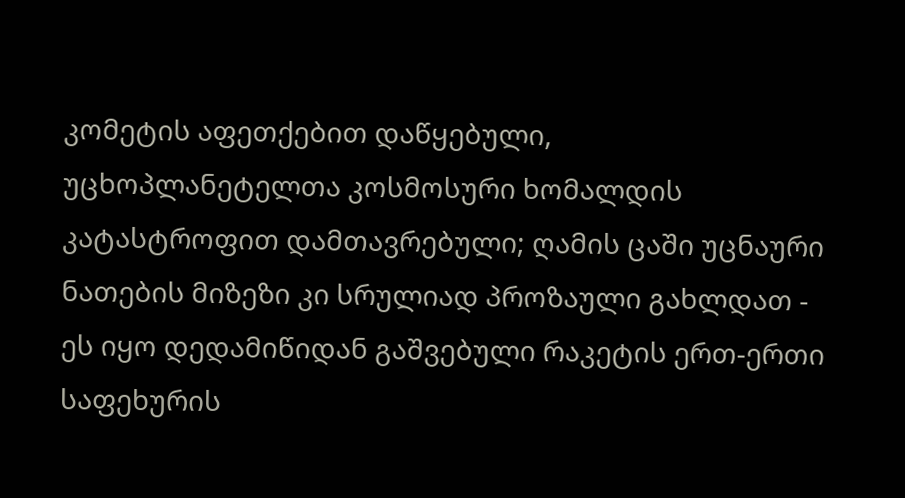კომეტის აფეთქებით დაწყებული, უცხოპლანეტელთა კოსმოსური ხომალდის კატასტროფით დამთავრებული; ღამის ცაში უცნაური ნათების მიზეზი კი სრულიად პროზაული გახლდათ - ეს იყო დედამიწიდან გაშვებული რაკეტის ერთ-ერთი საფეხურის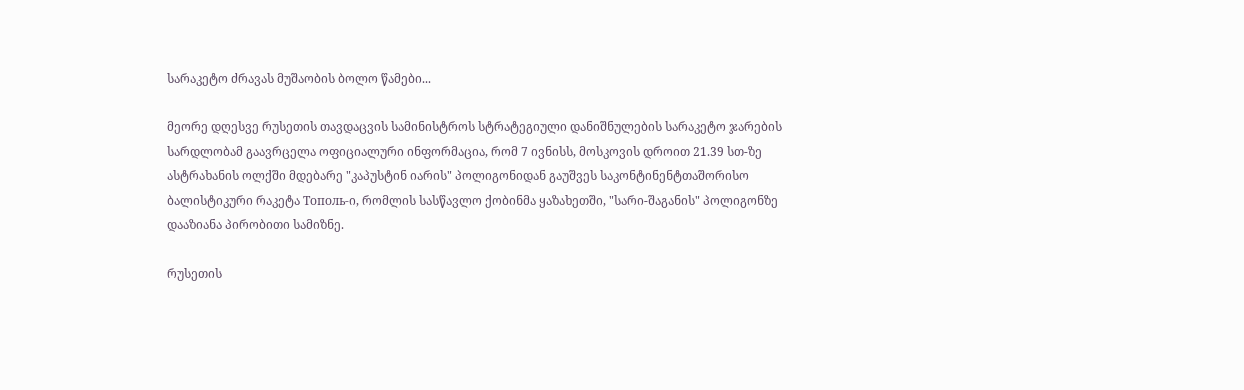სარაკეტო ძრავას მუშაობის ბოლო წამები...

მეორე დღესვე რუსეთის თავდაცვის სამინისტროს სტრატეგიული დანიშნულების სარაკეტო ჯარების სარდლობამ გაავრცელა ოფიციალური ინფორმაცია, რომ 7 ივნისს, მოსკოვის დროით 21.39 სთ-ზე ასტრახანის ოლქში მდებარე "კაპუსტინ იარის" პოლიგონიდან გაუშვეს საკონტინენტთაშორისო ბალისტიკური რაკეტა Тополь-ი, რომლის სასწავლო ქობინმა ყაზახეთში, "სარი-შაგანის" პოლიგონზე დააზიანა პირობითი სამიზნე.

რუსეთის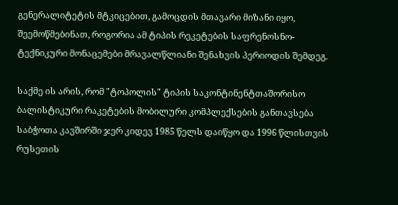გენერალიტეტის მტკიცებით, გამოცდის მთავარი მიზანი იყო, შეემოწმებინათ, როგორია ამ ტიპის რეკეტების საფრენოსნო-ტექნიკური მონაცემები მრავალწლიანი შენახვის პერიოდის შემდეგ.

საქმე ის არის, რომ "ტოპოლის" ტიპის საკონტინენტთაშორისო ბალისტიკური რაკეტების მობილური კომპლექსების განთავსება საბჭოთა კავშირში ჯერ კიდევ 1985 წელს დაიწყო და 1996 წლისთვის რუსეთის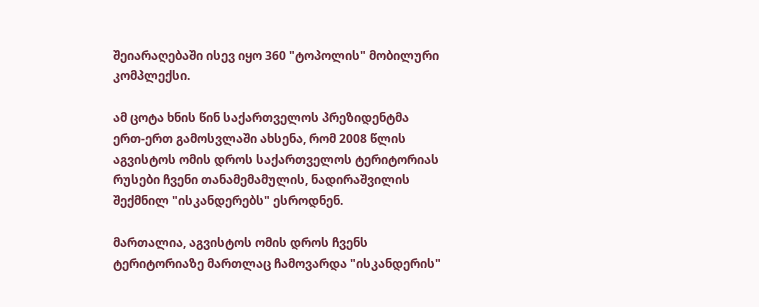შეიარაღებაში ისევ იყო 360 "ტოპოლის" მობილური კომპლექსი.

ამ ცოტა ხნის წინ საქართველოს პრეზიდენტმა ერთ-ერთ გამოსვლაში ახსენა, რომ 2008 წლის აგვისტოს ომის დროს საქართველოს ტერიტორიას რუსები ჩვენი თანამემამულის, ნადირაშვილის შექმნილ "ისკანდერებს" ესროდნენ.

მართალია, აგვისტოს ომის დროს ჩვენს ტერიტორიაზე მართლაც ჩამოვარდა "ისკანდერის"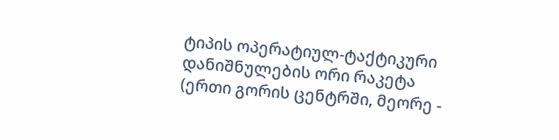ტიპის ოპერატიულ-ტაქტიკური დანიშნულების ორი რაკეტა (ერთი გორის ცენტრში, მეორე -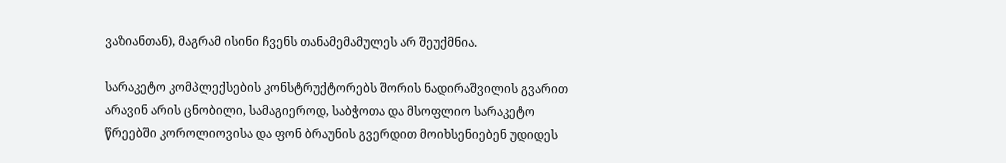ვაზიანთან), მაგრამ ისინი ჩვენს თანამემამულეს არ შეუქმნია.

სარაკეტო კომპლექსების კონსტრუქტორებს შორის ნადირაშვილის გვარით არავინ არის ცნობილი, სამაგიეროდ, საბჭოთა და მსოფლიო სარაკეტო წრეებში კოროლიოვისა და ფონ ბრაუნის გვერდით მოიხსენიებენ უდიდეს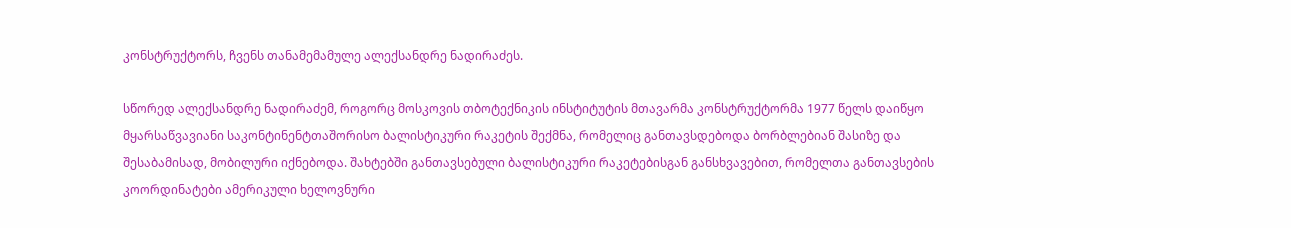კონსტრუქტორს, ჩვენს თანამემამულე ალექსანდრე ნადირაძეს.

სწორედ ალექსანდრე ნადირაძემ, როგორც მოსკოვის თბოტექნიკის ინსტიტუტის მთავარმა კონსტრუქტორმა 1977 წელს დაიწყო მყარსაწვავიანი საკონტინენტთაშორისო ბალისტიკური რაკეტის შექმნა, რომელიც განთავსდებოდა ბორბლებიან შასიზე და შესაბამისად, მობილური იქნებოდა. შახტებში განთავსებული ბალისტიკური რაკეტებისგან განსხვავებით, რომელთა განთავსების კოორდინატები ამერიკული ხელოვნური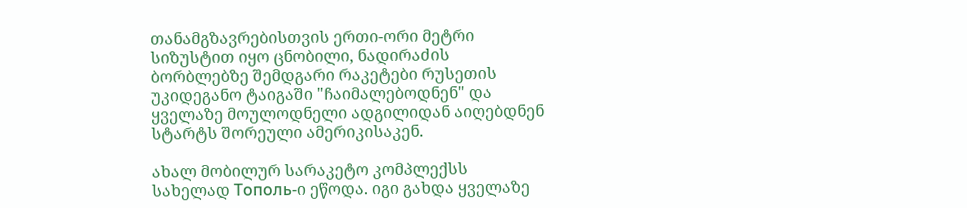თანამგზავრებისთვის ერთი-ორი მეტრი სიზუსტით იყო ცნობილი, ნადირაძის ბორბლებზე შემდგარი რაკეტები რუსეთის უკიდეგანო ტაიგაში "ჩაიმალებოდნენ" და ყველაზე მოულოდნელი ადგილიდან აიღებდნენ სტარტს შორეული ამერიკისაკენ.

ახალ მობილურ სარაკეტო კომპლექსს სახელად Тополь-ი ეწოდა. იგი გახდა ყველაზე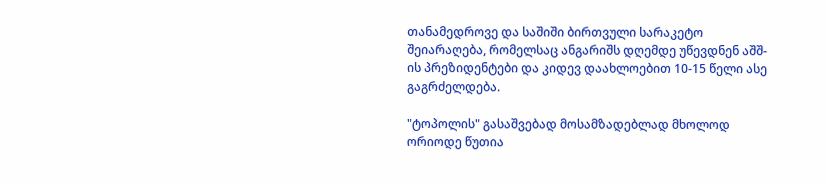თანამედროვე და საშიში ბირთვული სარაკეტო შეიარაღება, რომელსაც ანგარიშს დღემდე უწევდნენ აშშ-ის პრეზიდენტები და კიდევ დაახლოებით 10-15 წელი ასე გაგრძელდება.

"ტოპოლის" გასაშვებად მოსამზადებლად მხოლოდ ორიოდე წუთია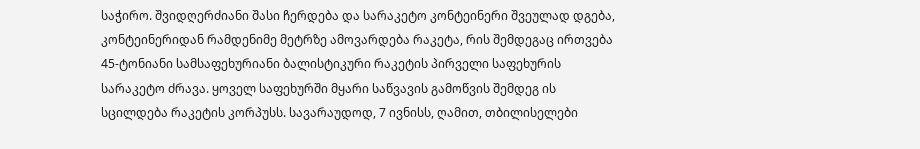საჭირო. შვიდღერძიანი შასი ჩერდება და სარაკეტო კონტეინერი შვეულად დგება, კონტეინერიდან რამდენიმე მეტრზე ამოვარდება რაკეტა, რის შემდეგაც ირთვება 45-ტონიანი სამსაფეხურიანი ბალისტიკური რაკეტის პირველი საფეხურის სარაკეტო ძრავა. ყოველ საფეხურში მყარი საწვავის გამოწვის შემდეგ ის სცილდება რაკეტის კორპუსს. სავარაუდოდ, 7 ივნისს, ღამით, თბილისელები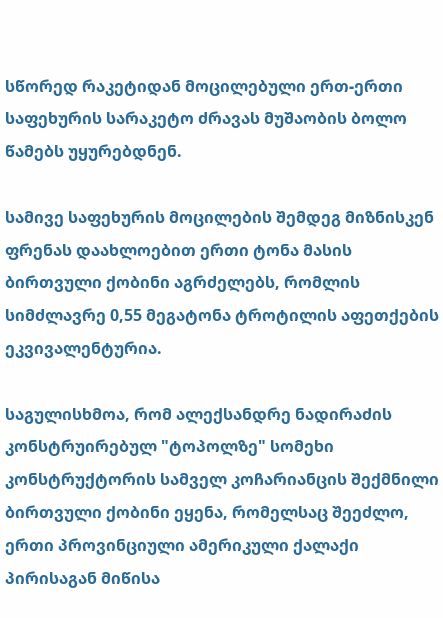სწორედ რაკეტიდან მოცილებული ერთ-ერთი საფეხურის სარაკეტო ძრავას მუშაობის ბოლო წამებს უყურებდნენ.

სამივე საფეხურის მოცილების შემდეგ მიზნისკენ ფრენას დაახლოებით ერთი ტონა მასის ბირთვული ქობინი აგრძელებს, რომლის სიმძლავრე 0,55 მეგატონა ტროტილის აფეთქების ეკვივალენტურია.

საგულისხმოა, რომ ალექსანდრე ნადირაძის კონსტრუირებულ "ტოპოლზე" სომეხი კონსტრუქტორის სამველ კოჩარიანცის შექმნილი ბირთვული ქობინი ეყენა, რომელსაც შეეძლო, ერთი პროვინციული ამერიკული ქალაქი პირისაგან მიწისა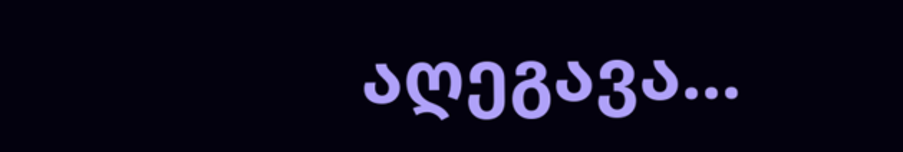აღეგავა...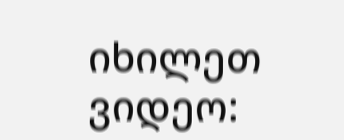იხილეთ ვიდეო: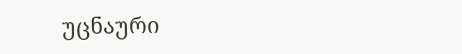უცნაური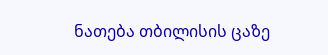ნათება თბილისის ცაზე